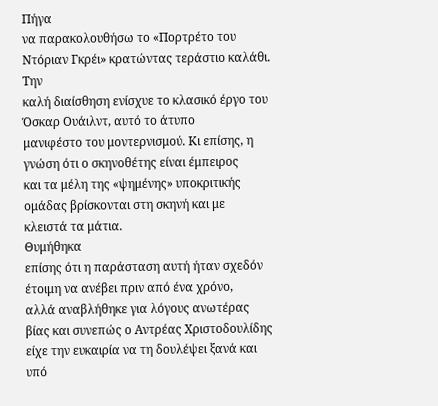Πήγα
να παρακολουθήσω το «Πορτρέτο του Ντόριαν Γκρέι» κρατώντας τεράστιο καλάθι. Την
καλή διαίσθηση ενίσχυε το κλασικό έργο του Όσκαρ Ουάιλντ, αυτό το άτυπο
μανιφέστο του μοντερνισμού. Κι επίσης, η γνώση ότι ο σκηνοθέτης είναι έμπειρος
και τα μέλη της «ψημένης» υποκριτικής ομάδας βρίσκονται στη σκηνή και με
κλειστά τα μάτια.
Θυμήθηκα
επίσης ότι η παράσταση αυτή ήταν σχεδόν έτοιμη να ανέβει πριν από ένα χρόνο,
αλλά αναβλήθηκε για λόγους ανωτέρας βίας και συνεπώς ο Αντρέας Χριστοδουλίδης
είχε την ευκαιρία να τη δουλέψει ξανά και υπό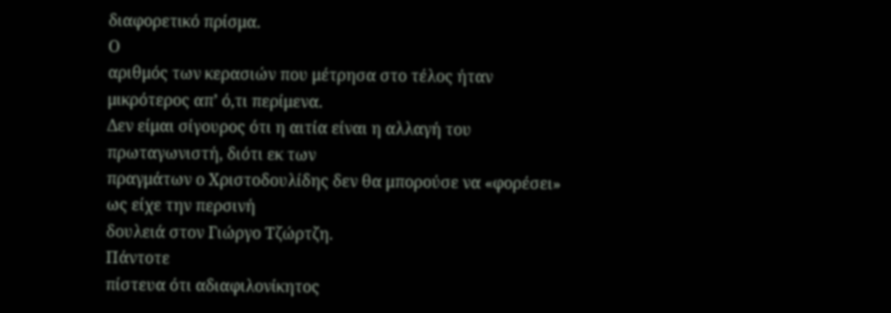διαφορετικό πρίσμα.
Ο
αριθμός των κερασιών που μέτρησα στο τέλος ήταν μικρότερος απ’ ό,τι περίμενα.
Δεν είμαι σίγουρος ότι η αιτία είναι η αλλαγή του πρωταγωνιστή, διότι εκ των
πραγμάτων ο Χριστοδουλίδης δεν θα μπορούσε να «φορέσει» ως είχε την περσινή
δουλειά στον Γιώργο Τζώρτζη.
Πάντοτε
πίστευα ότι αδιαφιλονίκητος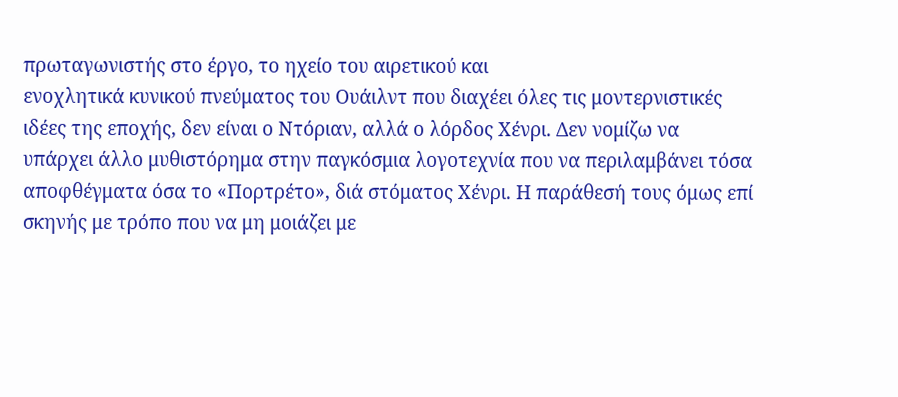πρωταγωνιστής στο έργο, το ηχείο του αιρετικού και
ενοχλητικά κυνικού πνεύματος του Ουάιλντ που διαχέει όλες τις μοντερνιστικές
ιδέες της εποχής, δεν είναι ο Ντόριαν, αλλά ο λόρδος Χένρι. Δεν νομίζω να
υπάρχει άλλο μυθιστόρημα στην παγκόσμια λογοτεχνία που να περιλαμβάνει τόσα
αποφθέγματα όσα το «Πορτρέτο», διά στόματος Χένρι. Η παράθεσή τους όμως επί
σκηνής με τρόπο που να μη μοιάζει με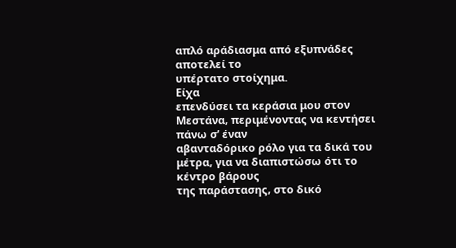απλό αράδιασμα από εξυπνάδες αποτελεί το
υπέρτατο στοίχημα.
Είχα
επενδύσει τα κεράσια μου στον Μεστάνα, περιμένοντας να κεντήσει πάνω σ’ έναν
αβανταδόρικο ρόλο για τα δικά του μέτρα, για να διαπιστώσω ότι το κέντρο βάρους
της παράστασης, στο δικό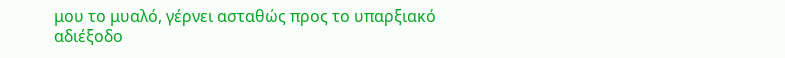μου το μυαλό, γέρνει ασταθώς προς το υπαρξιακό
αδιέξοδο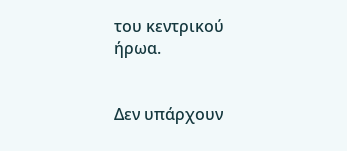του κεντρικού ήρωα.


Δεν υπάρχουν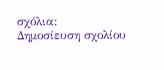σχόλια:
Δημοσίευση σχολίου